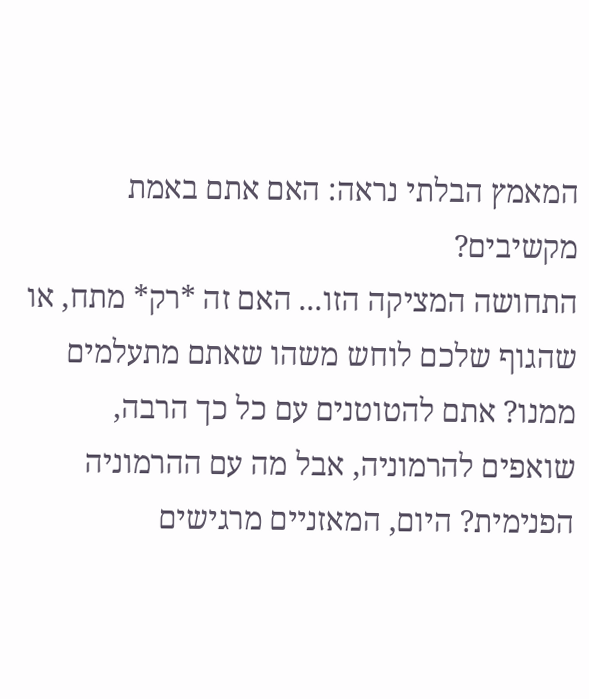המאמץ הבלתי נראה: האם אתם באמת מקשיבים?
התחושה המציקה הזו... האם זה *רק* מתח, או שהגוף שלכם לוחש משהו שאתם מתעלמים ממנו? אתם להטוטנים עם כל כך הרבה, שואפים להרמוניה, אבל מה עם ההרמוניה הפנימית? היום, המאזניים מרגישים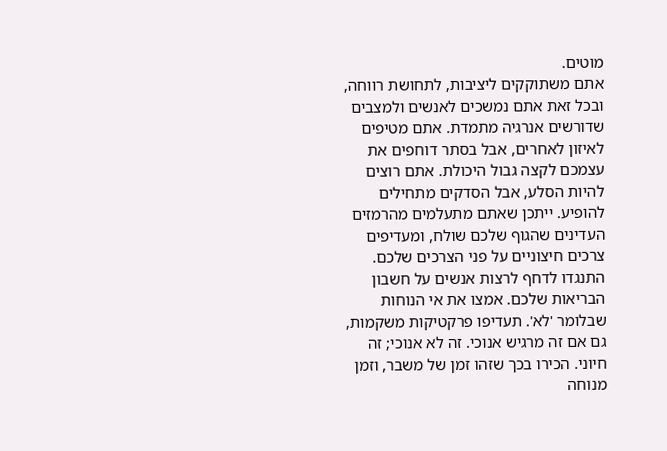מוטים.
אתם משתוקקים ליציבות, לתחושת רווחה, ובכל זאת אתם נמשכים לאנשים ולמצבים שדורשים אנרגיה מתמדת. אתם מטיפים לאיזון לאחרים, אבל בסתר דוחפים את עצמכם לקצה גבול היכולת. אתם רוצים להיות הסלע, אבל הסדקים מתחילים להופיע. ייתכן שאתם מתעלמים מהרמזים העדינים שהגוף שלכם שולח, ומעדיפים צרכים חיצוניים על פני הצרכים שלכם.
התנגדו לדחף לרצות אנשים על חשבון הבריאות שלכם. אמצו את אי הנוחות שבלומר 'לא'. תעדיפו פרקטיקות משקמות, גם אם זה מרגיש אנוכי. זה לא אנוכי; זה חיוני. הכירו בכך שזהו זמן של משבר, וזמן מנוחה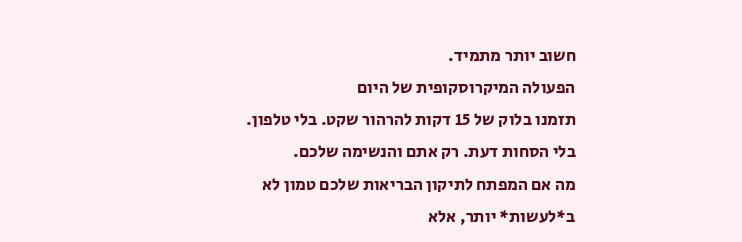חשוב יותר מתמיד.
הפעולה המיקרוסקופית של היום
תזמנו בלוק של 15 דקות להרהור שקט. בלי טלפון. בלי הסחות דעת. רק אתם והנשימה שלכם.
מה אם המפתח לתיקון הבריאות שלכם טמון לא ב*לעשות* יותר, אלא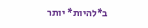ב*להיות* יותר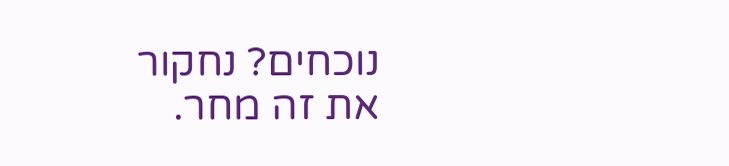נוכחים? נחקור את זה מחר.